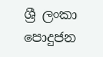ශ්‍රී ලංකා පොදුජන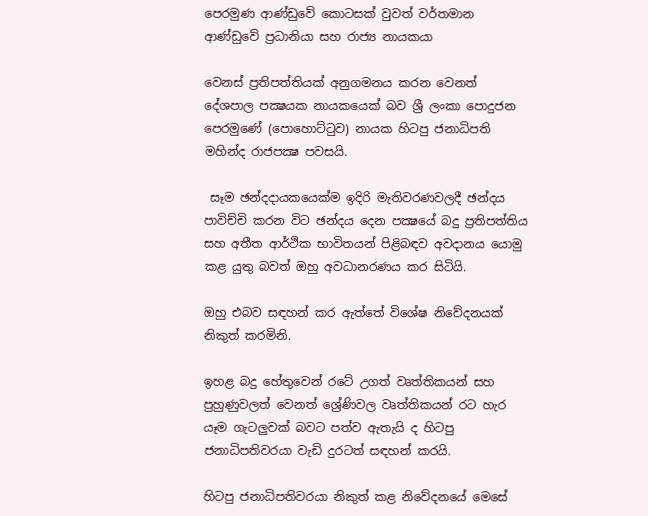පෙරමුණ ආණ්ඩුවේ කොටසක් වුවත් වර්තමාන ආණ්ඩුවේ ප්‍රධානියා සහ රාජ්‍ය නායකයා

වෙනස් ප්‍රතිපත්තියක් අනුගමනය කරන වෙනත් දේශපාල පක්‍ෂයක නායකයෙක් බව ශ්‍රී ලංකා පොදුජන පෙරමුණේ (පොහොට්ටුව) නායක හිටපු ජනාධිපති මහින්ද රාජපක්‍ෂ පවසයි.

 සෑම ඡන්දදායකයෙක්ම ඉදිරි මැතිවරණවලදී ඡන්දය පාවිච්චි කරන විට ඡන්දය දෙන පක්‍ෂයේ බදු ප්‍රතිපත්තිය සහ අතීත ආර්ථික භාවිතයන් පිළිබඳව අවදානය යොමු කළ යුතු බවත් ඔහු අවධානරණය කර සිටියි.

ඔහු එබව සඳහන් කර ඇත්තේ විශේෂ නිවේදනයක් නිකුත් කරමිනි.

ඉහළ බදු හේතුවෙන් රටේ උගත් වෘත්තිකයන් සහ පුහුණුවලත් වෙනත් ශ්‍රේණිවල වෘත්තිකයන් රට හැර යෑම ගැටලුවක් බවට පත්ව ඇතැයි ද හිටපු ජනාධිපතිවරයා වැඩි දුරටත් සඳහන් කරයි.

හිටපු ජනාධිපතිවරයා නිකුත් කළ නිවේදනයේ මෙසේ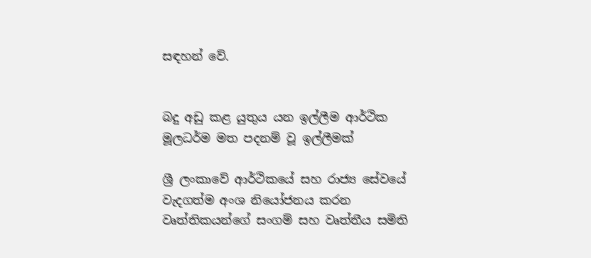සඳහන් වේ.


බදු අඩු කළ යුතුය යන ඉල්ලීම ආර්ථික මූලධර්ම මත පදනම් වූ ඉල්ලීමක්

ශ්‍රී ලංකාවේ ආර්ථිකයේ සහ රාජ්‍ය සේවයේ වැදගත්ම අංශ නියෝජනය කරන වෘත්තිකයන්ගේ සංගම් සහ වෘත්තීය සමිති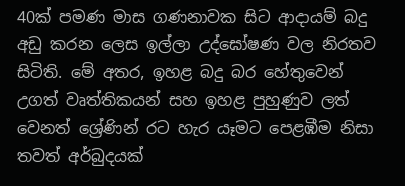40ක් පමණ මාස ගණනාවක සිට ආදායම් බදු අඩු කරන ලෙස ඉල්ලා උද්ඝෝෂණ වල නිරතව සිටිති. මේ අතර, ඉහළ බදු බර හේතුවෙන් උගත් වෘත්තිකයන් සහ ඉහළ පුහුණුව ලත් වෙනත් ශ්‍රේණින් රට හැර යෑමට පෙළඹීම නිසා තවත් අර්බුදයක්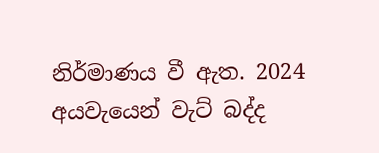නිර්මාණය වී ඇත. 2024 අයවැයෙන් වැට් බද්ද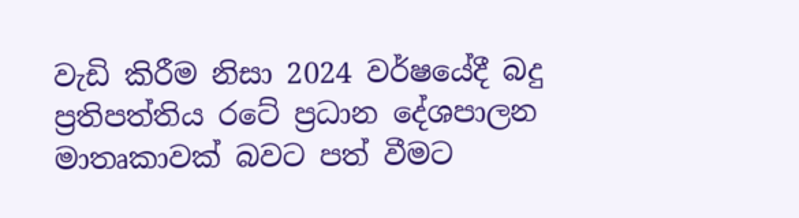වැඩි කිරීම නිසා 2024 වර්ෂයේදී බදු ප්‍රතිපත්තිය රටේ ප්‍රධාන දේශපාලන මාතෘකාවක් බවට පත් වීමට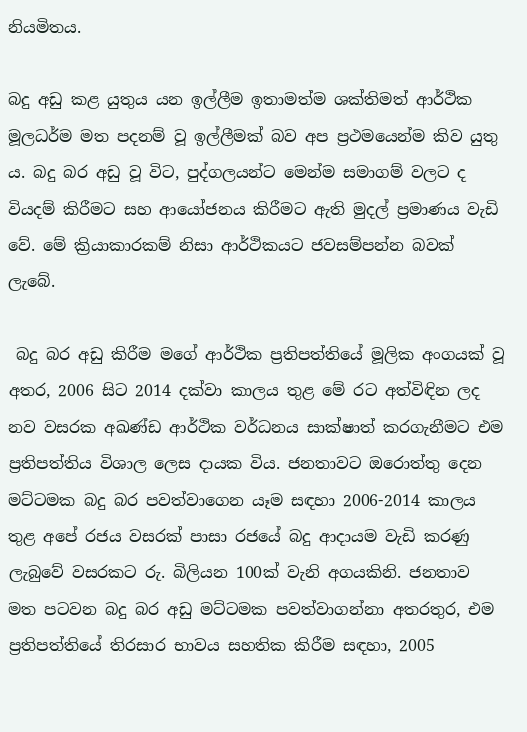නියමිතය.

බදු අඩු කළ යුතුය යන ඉල්ලීම ඉතාමත්ම ශක්තිමත් ආර්ථික මූලධර්ම මත පදනම් වූ ඉල්ලීමක් බව අප ප්‍රථමයෙන්ම කිව යුතු ය. බදු බර අඩු වූ විට, පුද්ගලයන්ට මෙන්ම සමාගම් වලට ද වියදම් කිරීමට සහ ආයෝජනය කිරීමට ඇති මුදල් ප්‍රමාණය වැඩි වේ. මේ ක්‍රියාකාරකම් නිසා ආර්ථිකයට ජවසම්පන්න බවක් ලැබේ.

 බදු බර අඩු කිරීම මගේ ආර්ථික ප්‍රතිපත්තියේ මූලික අංගයක් වූ අතර, 2006 සිට 2014 දක්වා කාලය තුළ මේ රට අත්විඳින ලද නව වසරක අඛණ්ඩ ආර්ථික වර්ධනය සාක්ෂාත් කරගැනීමට එම ප්‍රතිපත්තිය විශාල ලෙස දායක විය. ජනතාවට ඔරොත්තු දෙන මට්ටමක බදු බර පවත්වාගෙන යෑම සඳහා 2006-2014 කාලය තුළ අපේ රජය වසරක් පාසා රජයේ බදු ආදායම වැඩි කරණු ලැබුවේ වසරකට රු. බිලියන 100ක් වැනි අගයකිනි. ජනතාව මත පටවන බදු බර අඩු මට්ටමක පවත්වාගන්නා අතරතුර, එම ප්‍රතිපත්තියේ තිරසාර භාවය සහතික කිරීම සඳහා, 2005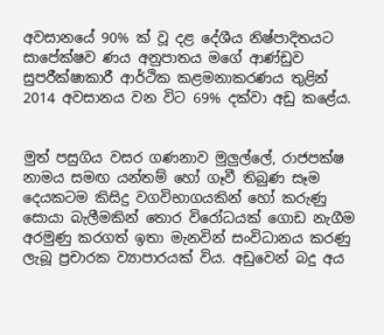අවසානයේ 90% ක් වූ දළ දේශීය නිෂ්පාදිතයට සාපේක්ෂව ණය අනුපාතය මගේ ආණ්ඩුව සුපරීක්ෂාකාරී ආර්ථික කළමනාකරණය තුළින් 2014 අවසානය වන විට 69% දක්වා අඩු කළේය.


මුත් පසුගිය වසර ගණනාව මුලුල්ලේ, රාජපක්ෂ නාමය සමඟ යන්තම් හෝ ගෑවී තිබුණ සෑම දෙයකටම කිසිදු වගවිභාගයකින් හෝ කරුණු සොයා බැලීමකින් තොර විරෝධයක් ගොඩ නැගීම අරමුණු කරගත් ඉතා මැනවින් සංවිධානය කරණු ලැබූ ප්‍රචාරක ව්‍යාපාරයක් විය. අඩුවෙන් බදු අය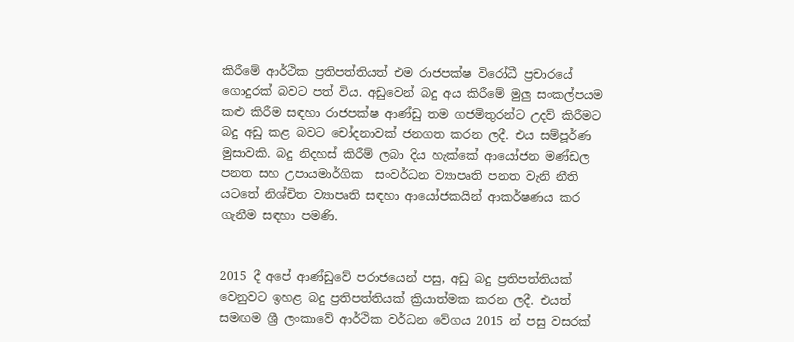කිරීමේ ආර්ථික ප්‍රතිපත්තියත් එම රාජපක්ෂ විරෝධී ප්‍රචාරයේ ගොදුරක් බවට පත් විය. අඩුවෙන් බදු අය කිරීමේ මුලු සංකල්පයම කළු කිරීම සඳහා රාජපක්ෂ ආණ්ඩු තම ගජමිතුරන්ට උදව් කිරීමට බදු අඩු කළ බවට චෝදනාවක් ජනගත කරන ලදී. එය සම්පූර්ණ මුසාවකි. බදු නිදහස් කිරීම් ලබා දිය හැක්කේ ආයෝජන මණ්ඩල පනත සහ උපායමාර්ගික  සංවර්ධන ව්‍යාපෘති පනත වැනි නීති යටතේ නිශ්චිත ව්‍යාපෘති සඳහා ආයෝජකයින් ආකර්ෂණය කර ගැනීම සඳහා පමණි.


2015 දී අපේ ආණ්ඩුවේ පරාජයෙන් පසු, අඩු බදු ප්‍රතිපත්තියක් වෙනුවට ඉහළ බදු ප්‍රතිපත්තියක් ක්‍රියාත්මක කරන ලදී. එයත් සමඟම ශ්‍රී ලංකාවේ ආර්ථික වර්ධන වේගය 2015 න් පසු වසරක්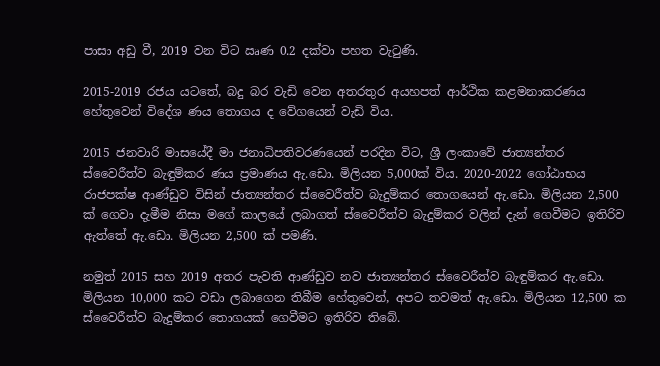පාසා අඩු වී, 2019 වන විට ඍණ 0.2 දක්වා පහත වැටුණි.

2015-2019 රජය යටතේ, බදු බර වැඩි වෙන අතරතුර අයහපත් ආර්ථික කළමනාකරණය හේතුවෙන් විදේශ ණය තොගය ද වේගයෙන් වැඩි විය.

2015 ජනවාරි මාසයේදී මා ජනාධිපතිවරණයෙන් පරදින විට, ශ්‍රී ලංකාවේ ජාත්‍යන්තර ස්වෛරීත්ව බැඳුම්කර ණය ප්‍රමාණය ඇ.ඩො. මිලියන 5,000ක් විය. 2020-2022 ගෝඨාභය රාජපක්ෂ ආණ්ඩුව විසින් ජාත්‍යන්තර ස්වෛරීත්ව බැදුම්කර තොගයෙන් ඇ.ඩො. මිලියන 2,500 ක් ගෙවා දැමීම නිසා මගේ කාලයේ ලබාගත් ස්වෛරීත්ව බැදුම්කර වලින් දැන් ගෙවීමට ඉතිරිව ඇත්තේ ඇ.ඩො. මිලියන 2,500 ක් පමණි.

නමුත් 2015 සහ 2019 අතර පැවති ආණ්ඩුව නව ජාත්‍යන්තර ස්වෛරීත්ව බැඳුම්කර ඇ.ඩො. මිලියන 10,000 කට වඩා ලබාගෙන තිබීම හේතුවෙන්, අපට තවමත් ඇ.ඩො. මිලියන 12,500 ක ස්වෛරීත්ව බැදුම්කර තොගයක් ගෙවීමට ඉතිරිව තිබේ.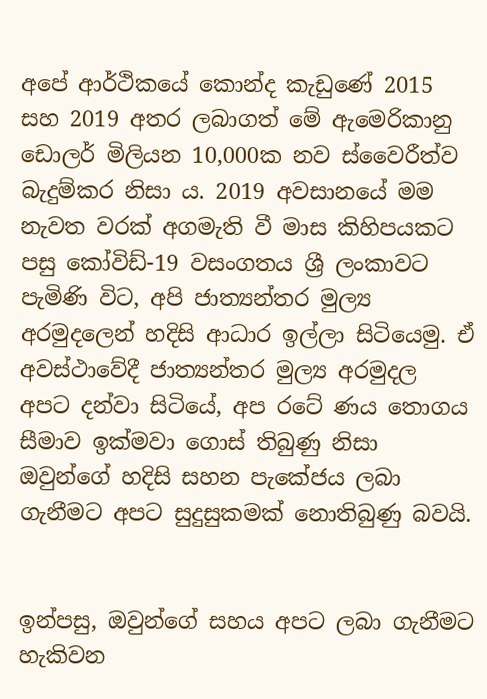අපේ ආර්ථිකයේ කොන්ද කැඩුණේ 2015 සහ 2019 අතර ලබාගත් මේ ඇමෙරිකානු ඩොලර් මිලියන 10,000ක නව ස්වෛරීත්ව බැදුම්කර නිසා ය. 2019 අවසානයේ මම නැවත වරක් අගමැති වී මාස කිහිපයකට පසු කෝවිඩ්-19 වසංගතය ශ්‍රී ලංකාවට පැමිණි විට, අපි ජාත්‍යන්තර මුල්‍ය අරමුදලෙන් හදිසි ආධාර ඉල්ලා සිටියෙමු. ඒ අවස්ථාවේදී ජාත්‍යන්තර මුල්‍ය අරමුදල අපට දන්වා සිටියේ, අප රටේ ණය තොගය සීමාව ඉක්මවා ගොස් තිබුණු නිසා ඔවුන්ගේ හදිසි සහන පැකේජය ලබා ගැනීමට අපට සුදුසුකමක් නොතිබුණු බවයි.


ඉන්පසු, ඔවුන්ගේ සහය අපට ලබා ගැනීමට හැකිවන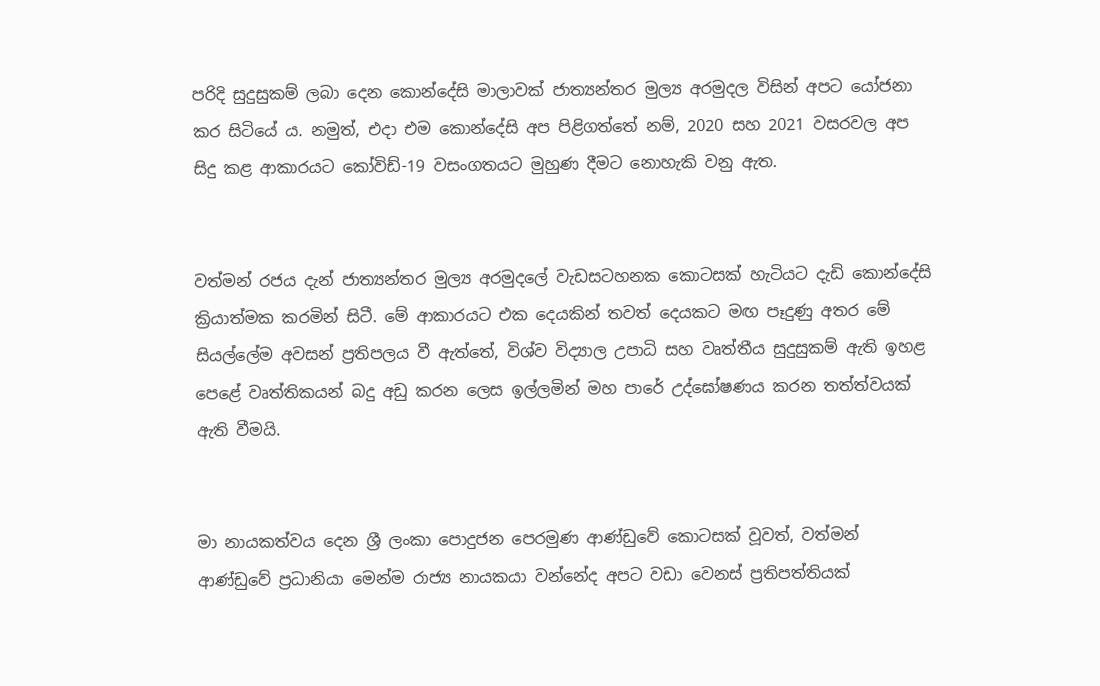පරිදි සුදුසුකම් ලබා දෙන කොන්දේසි මාලාවක් ජාත්‍යන්තර මුල්‍ය අරමුදල විසින් අපට යෝජනා කර සිටියේ ය. නමුත්, එදා එම කොන්දේසි අප පිළිගත්තේ නම්, 2020 සහ 2021 වසරවල අප සිදු කළ ආකාරයට කෝවිඩ්-19 වසංගතයට මුහුණ දීමට නොහැකි වනු ඇත.


වත්මන් රජය දැන් ජාත්‍යන්තර මුල්‍ය අරමුදලේ වැඩසටහනක කොටසක් හැටියට දැඩි කොන්දේසි ක්‍රියාත්මක කරමින් සිටී. මේ ආකාරයට එක දෙයකින් තවත් දෙයකට මඟ පෑදුණු අතර මේ සියල්ලේම අවසන් ප්‍රතිපලය වී ඇත්තේ, විශ්ව විද්‍යාල උපාධි සහ වෘත්තීය සුදුසුකම් ඇති ඉහළ පෙළේ වෘත්තිකයන් බදු අඩු කරන ලෙස ඉල්ලමින් මහ පාරේ උද්ඝෝෂණය කරන තත්ත්වයක් ඇති වීමයි.


මා නායකත්වය දෙන ශ්‍රී ලංකා පොදුජන පෙරමුණ ආණ්ඩුවේ කොටසක් වූවත්, වත්මන් ආණ්ඩුවේ ප්‍රධානියා මෙන්ම රාජ්‍ය නායකයා වන්නේද අපට වඩා වෙනස් ප්‍රතිපත්තියක්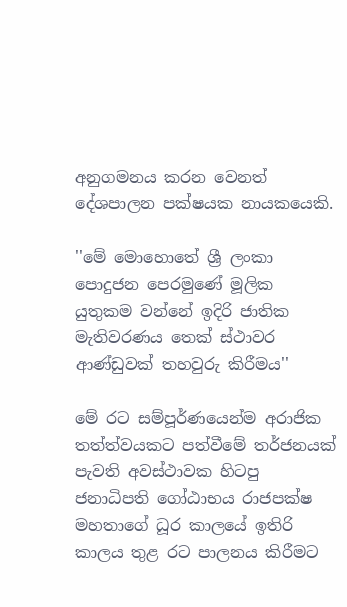අනුගමනය කරන වෙනත් දේශපාලන පක්ෂයක නායකයෙකි.

''මේ මොහොතේ ශ්‍රී ලංකා පොදුජන පෙරමුණේ මූලික යුතුකම වන්නේ ඉදිරි ජාතික මැතිවරණය තෙක් ස්ථාවර ආණ්ඩුවක් තහවුරු කිරීමය''

මේ රට සම්පූර්ණයෙන්ම අරාජික තත්ත්වයකට පත්වීමේ තර්ජනයක් පැවති අවස්ථාවක හිටපු ජනාධිපති ගෝඨාභය රාජපක්ෂ මහතාගේ ධූර කාලයේ ඉතිරි කාලය තුළ රට පාලනය කිරීමට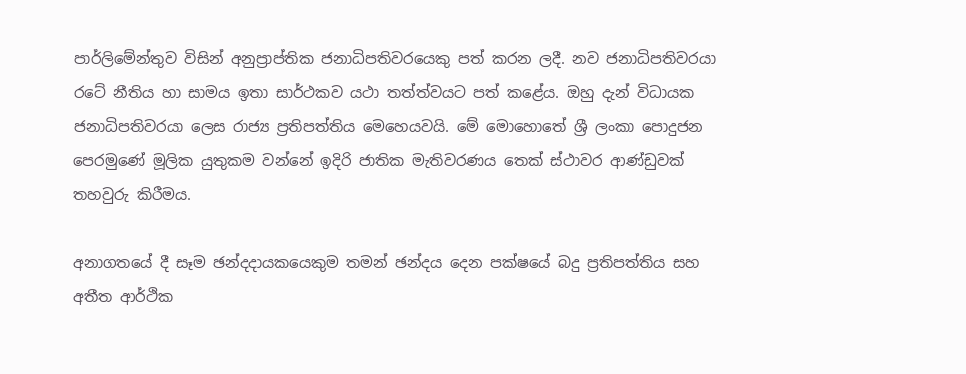පාර්ලිමේන්තුව විසින් අනුප්‍රාප්තික ජනාධිපතිවරයෙකු පත් කරන ලදී. නව ජනාධිපතිවරයා රටේ නීතිය හා සාමය ඉතා සාර්ථකව යථා තත්ත්වයට පත් කළේය. ඔහු දැන් විධායක ජනාධිපතිවරයා ලෙස රාජ්‍ය ප්‍රතිපත්තිය මෙහෙයවයි. මේ මොහොතේ ශ්‍රී ලංකා පොදුජන පෙරමුණේ මූලික යුතුකම වන්නේ ඉදිරි ජාතික මැතිවරණය තෙක් ස්ථාවර ආණ්ඩුවක් තහවුරු කිරීමය.

අනාගතයේ දී සෑම ඡන්දදායකයෙකුම තමන් ඡන්දය දෙන පක්ෂයේ බදු ප්‍රතිපත්තිය සහ අතීත ආර්ථික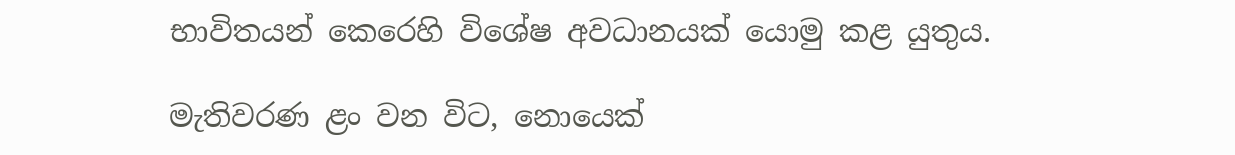භාවිතයන් කෙරෙහි විශේෂ අවධානයක් යොමු කළ යුතුය.

මැතිවරණ ළං වන විට, නොයෙක්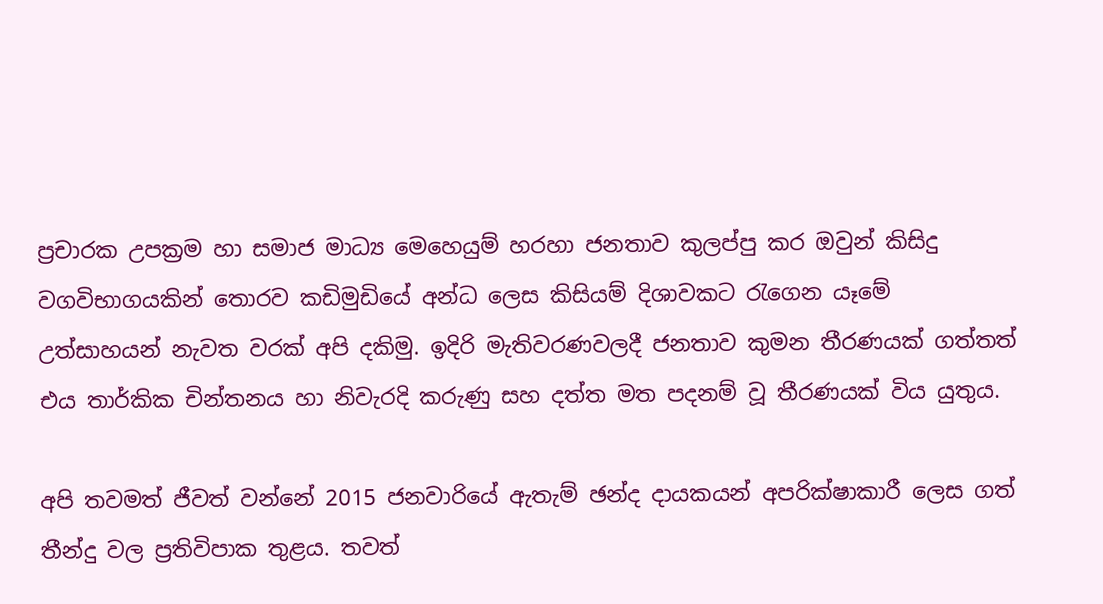ප්‍රචාරක උපක්‍රම හා සමාජ මාධ්‍ය මෙහෙයුම් හරහා ජනතාව කුලප්පු කර ඔවුන් කිසිදු වගවිභාගයකින් තොරව කඩිමුඩියේ අන්ධ ලෙස කිසියම් දිශාවකට රැගෙන යෑමේ උත්සාහයන් නැවත වරක් අපි දකිමු. ඉදිරි මැතිවරණවලදී ජනතාව කුමන තීරණයක් ගත්තත් එය තාර්කික චින්තනය හා නිවැරදි කරුණු සහ දත්ත මත පදනම් වූ තීරණයක් විය යුතුය.

අපි තවමත් ජීවත් වන්නේ 2015 ජනවාරියේ ඇතැම් ඡන්ද දායකයන් අපරික්ෂාකාරී ලෙස ගත් තීන්දු වල ප්‍රතිවිපාක තුළය. තවත්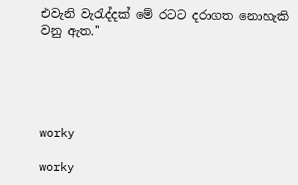එවැනි වැරැද්දක් මේ රටට දරාගත නොහැකි වනු ඇත.''





worky

worky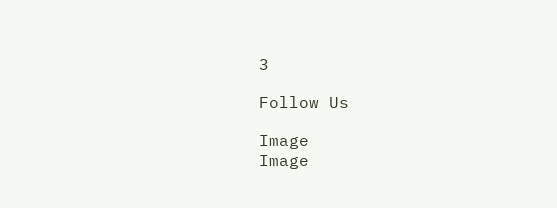3

Follow Us

Image
Image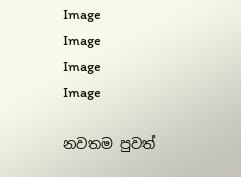Image
Image
Image
Image

නවතම පුවත්